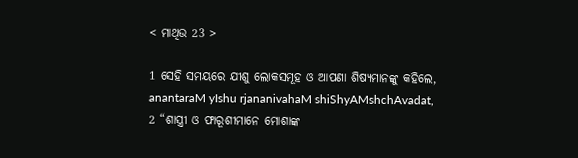< ମାଥିଉ 23 >

1 ସେହି ସମୟରେ ଯୀଶୁ ଲୋକସମୂହ ଓ ଆପଣା ଶିଷ୍ୟମାନଙ୍କୁ କହିଲେ,
anantaraM yIshu rjananivahaM shiShyAMshchAvadat,
2 “ଶାସ୍ତ୍ରୀ ଓ ଫାରୂଶୀମାନେ ମୋଶାଙ୍କ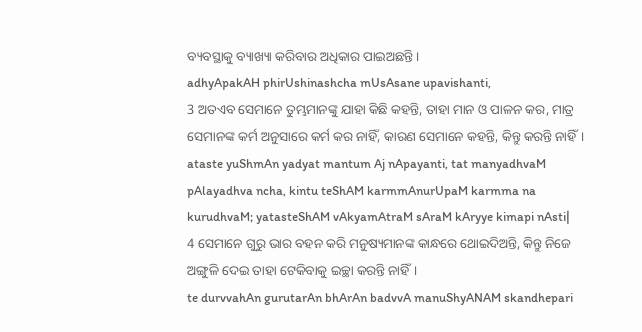ବ୍ୟବସ୍ଥାକୁ ବ୍ୟାଖ୍ୟା କରିବାର ଅଧିକାର ପାଇଅଛନ୍ତି।
adhyApakAH phirUshinashcha mUsAsane upavishanti,
3 ଅତଏବ ସେମାନେ ତୁମ୍ଭମାନଙ୍କୁ ଯାହା କିଛି କହନ୍ତି, ତାହା ମାନ ଓ ପାଳନ କର, ମାତ୍ର ସେମାନଙ୍କ କର୍ମ ଅନୁସାରେ କର୍ମ କର ନାହିଁ, କାରଣ ସେମାନେ କହନ୍ତି, କିନ୍ତୁ କରନ୍ତି ନାହିଁ।
ataste yuShmAn yadyat mantum Aj nApayanti, tat manyadhvaM pAlayadhva ncha, kintu teShAM karmmAnurUpaM karmma na kurudhvaM; yatasteShAM vAkyamAtraM sAraM kAryye kimapi nAsti|
4 ସେମାନେ ଗୁରୁ ଭାର ବହନ କରି ମନୁଷ୍ୟମାନଙ୍କ କାନ୍ଧରେ ଥୋଇଦିଅନ୍ତି, କିନ୍ତୁ ନିଜେ ଅଙ୍ଗୁଳି ଦେଇ ତାହା ଟେକିବାକୁ ଇଚ୍ଛା କରନ୍ତି ନାହିଁ।
te durvvahAn gurutarAn bhArAn badvvA manuShyANAM skandhepari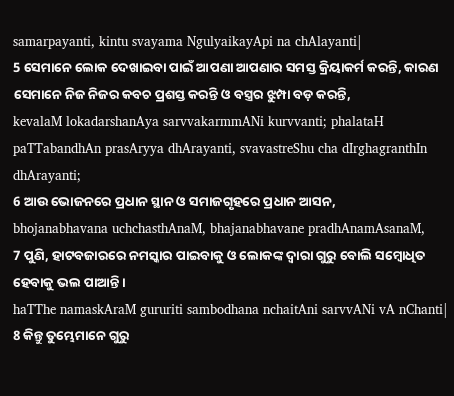samarpayanti, kintu svayama NgulyaikayApi na chAlayanti|
5 ସେମାନେ ଲୋକ ଦେଖାଇବା ପାଇଁ ଆପଣା ଆପଣାର ସମସ୍ତ କ୍ରିୟାକର୍ମ କରନ୍ତି, କାରଣ ସେମାନେ ନିଜ ନିଜର କବଚ ପ୍ରଶସ୍ତ କରନ୍ତି ଓ ବସ୍ତ୍ରର ଝୁମ୍ପା ବଡ଼ କରନ୍ତି,
kevalaM lokadarshanAya sarvvakarmmANi kurvvanti; phalataH paTTabandhAn prasAryya dhArayanti, svavastreShu cha dIrghagranthIn dhArayanti;
6 ଆଉ ଭୋଜନରେ ପ୍ରଧାନ ସ୍ଥାନ ଓ ସମାଜଗୃହରେ ପ୍ରଧାନ ଆସନ,
bhojanabhavana uchchasthAnaM, bhajanabhavane pradhAnamAsanaM,
7 ପୁଣି, ହାଟବଜାରରେ ନମସ୍କାର ପାଇବାକୁ ଓ ଲୋକଙ୍କ ଦ୍ୱାରା ଗୁରୁ ବୋଲି ସମ୍ବୋଧିତ ହେବାକୁ ଭଲ ପାଆନ୍ତି।
haTThe namaskAraM gururiti sambodhana nchaitAni sarvvANi vA nChanti|
8 କିନ୍ତୁ ତୁମ୍ଭେମାନେ ଗୁରୁ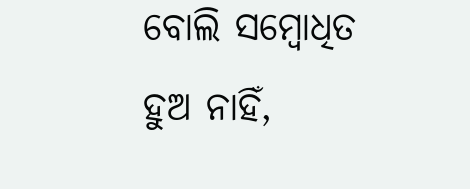ବୋଲି ସମ୍ବୋଧିତ ହୁଅ ନାହିଁ,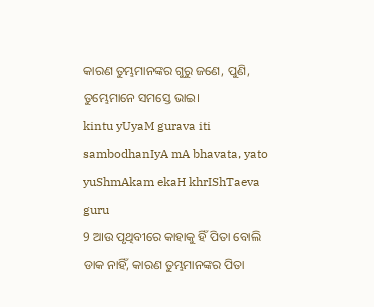କାରଣ ତୁମ୍ଭମାନଙ୍କର ଗୁରୁ ଜଣେ, ପୁଣି, ତୁମ୍ଭେମାନେ ସମସ୍ତେ ଭାଇ।
kintu yUyaM gurava iti sambodhanIyA mA bhavata, yato yuShmAkam ekaH khrIShTaeva guru
9 ଆଉ ପୃଥିବୀରେ କାହାକୁ ହିଁ ପିତା ବୋଲି ଡାକ ନାହିଁ, କାରଣ ତୁମ୍ଭମାନଙ୍କର ପିତା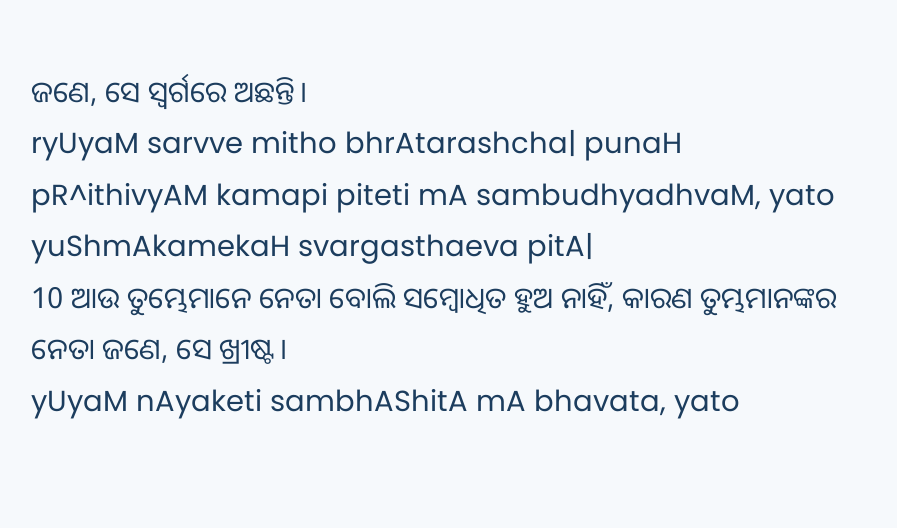ଜଣେ, ସେ ସ୍ୱର୍ଗରେ ଅଛନ୍ତି।
ryUyaM sarvve mitho bhrAtarashcha| punaH pR^ithivyAM kamapi piteti mA sambudhyadhvaM, yato yuShmAkamekaH svargasthaeva pitA|
10 ଆଉ ତୁମ୍ଭେମାନେ ନେତା ବୋଲି ସମ୍ବୋଧିତ ହୁଅ ନାହିଁ, କାରଣ ତୁମ୍ଭମାନଙ୍କର ନେତା ଜଣେ, ସେ ଖ୍ରୀଷ୍ଟ।
yUyaM nAyaketi sambhAShitA mA bhavata, yato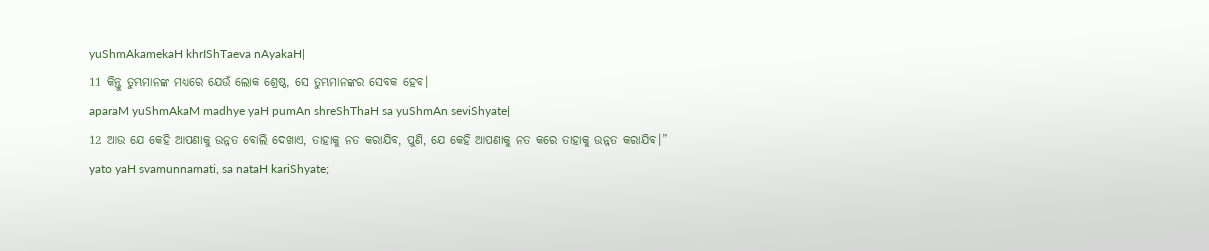yuShmAkamekaH khrIShTaeva nAyakaH|
11 କିନ୍ତୁ ତୁମ୍ଭମାନଙ୍କ ମଧ୍ୟରେ ଯେଉଁ ଲୋକ ଶ୍ରେଷ୍ଠ, ସେ ତୁମ୍ଭମାନଙ୍କର ସେବକ ହେବ।
aparaM yuShmAkaM madhye yaH pumAn shreShThaH sa yuShmAn seviShyate|
12 ଆଉ ଯେ କେହି ଆପଣାକୁ ଉନ୍ନତ ବୋଲି ଦେଖାଏ, ତାହାକୁ ନତ କରାଯିବ, ପୁଣି, ଯେ କେହି ଆପଣାକୁ ନତ କରେ ତାହାକୁ ଉନ୍ନତ କରାଯିବ।”
yato yaH svamunnamati, sa nataH kariShyate;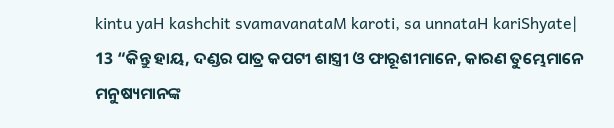kintu yaH kashchit svamavanataM karoti, sa unnataH kariShyate|
13 “କିନ୍ତୁ ହାୟ, ଦଣ୍ଡର ପାତ୍ର କପଟୀ ଶାସ୍ତ୍ରୀ ଓ ଫାରୂଶୀମାନେ, କାରଣ ତୁମ୍ଭେମାନେ ମନୁଷ୍ୟମାନଙ୍କ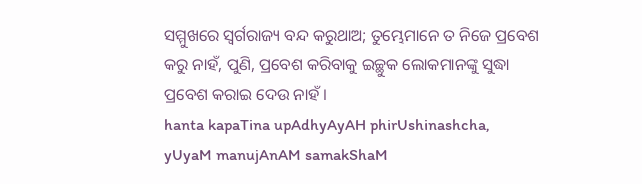ସମ୍ମୁଖରେ ସ୍ୱର୍ଗରାଜ୍ୟ ବନ୍ଦ କରୁଥାଅ; ତୁମ୍ଭେମାନେ ତ ନିଜେ ପ୍ରବେଶ କରୁ ନାହଁ, ପୁଣି, ପ୍ରବେଶ କରିବାକୁ ଇଚ୍ଛୁକ ଲୋକମାନଙ୍କୁ ସୁଦ୍ଧା ପ୍ରବେଶ କରାଇ ଦେଉ ନାହଁ।
hanta kapaTina upAdhyAyAH phirUshinashcha, yUyaM manujAnAM samakShaM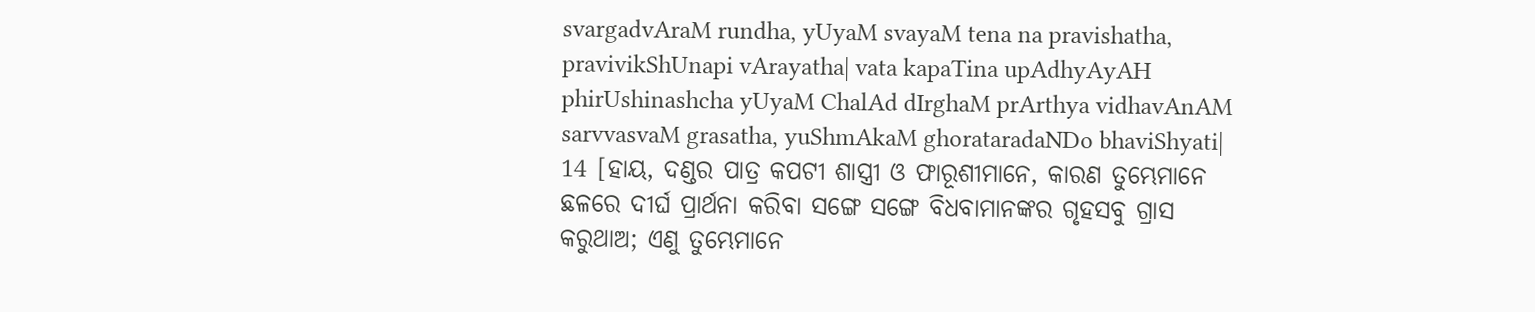svargadvAraM rundha, yUyaM svayaM tena na pravishatha, pravivikShUnapi vArayatha| vata kapaTina upAdhyAyAH phirUshinashcha yUyaM ChalAd dIrghaM prArthya vidhavAnAM sarvvasvaM grasatha, yuShmAkaM ghorataradaNDo bhaviShyati|
14 [ହାୟ, ଦଣ୍ଡର ପାତ୍ର କପଟୀ ଶାସ୍ତ୍ରୀ ଓ ଫାରୂଶୀମାନେ, କାରଣ ତୁମ୍ଭେମାନେ ଛଳରେ ଦୀର୍ଘ ପ୍ରାର୍ଥନା କରିବା ସଙ୍ଗେ ସଙ୍ଗେ ବିଧବାମାନଙ୍କର ଗୃହସବୁ ଗ୍ରାସ କରୁଥାଅ; ଏଣୁ ତୁମ୍ଭେମାନେ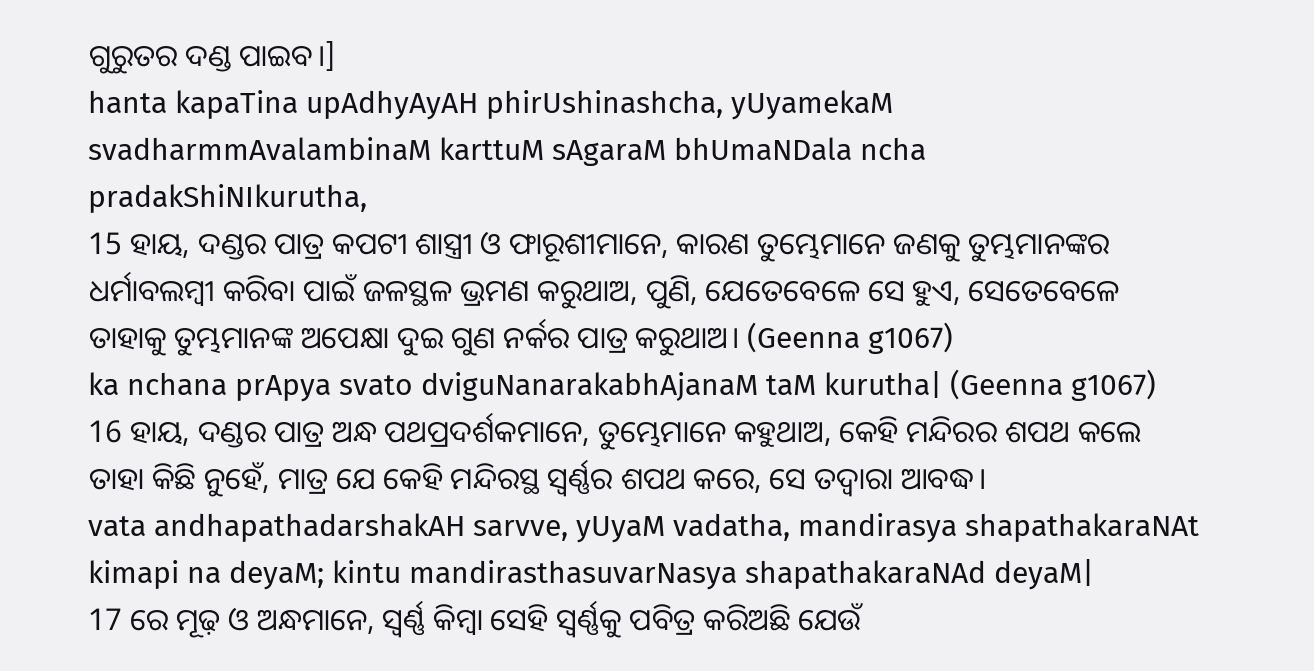ଗୁରୁତର ଦଣ୍ଡ ପାଇବ।]
hanta kapaTina upAdhyAyAH phirUshinashcha, yUyamekaM svadharmmAvalambinaM karttuM sAgaraM bhUmaNDala ncha pradakShiNIkurutha,
15 ହାୟ, ଦଣ୍ଡର ପାତ୍ର କପଟୀ ଶାସ୍ତ୍ରୀ ଓ ଫାରୂଶୀମାନେ, କାରଣ ତୁମ୍ଭେମାନେ ଜଣକୁ ତୁମ୍ଭମାନଙ୍କର ଧର୍ମାବଲମ୍ବୀ କରିବା ପାଇଁ ଜଳସ୍ଥଳ ଭ୍ରମଣ କରୁଥାଅ, ପୁଣି, ଯେତେବେଳେ ସେ ହୁଏ, ସେତେବେଳେ ତାହାକୁ ତୁମ୍ଭମାନଙ୍କ ଅପେକ୍ଷା ଦୁଇ ଗୁଣ ନର୍କର ପାତ୍ର କରୁଥାଅ। (Geenna g1067)
ka nchana prApya svato dviguNanarakabhAjanaM taM kurutha| (Geenna g1067)
16 ହାୟ, ଦଣ୍ଡର ପାତ୍ର ଅନ୍ଧ ପଥପ୍ରଦର୍ଶକମାନେ, ତୁମ୍ଭେମାନେ କହୁଥାଅ, କେହି ମନ୍ଦିରର ଶପଥ କଲେ ତାହା କିଛି ନୁହେଁ, ମାତ୍ର ଯେ କେହି ମନ୍ଦିରସ୍ଥ ସ୍ୱର୍ଣ୍ଣର ଶପଥ କରେ, ସେ ତଦ୍ୱାରା ଆବଦ୍ଧ।
vata andhapathadarshakAH sarvve, yUyaM vadatha, mandirasya shapathakaraNAt kimapi na deyaM; kintu mandirasthasuvarNasya shapathakaraNAd deyaM|
17 ରେ ମୂଢ଼ ଓ ଅନ୍ଧମାନେ, ସ୍ୱର୍ଣ୍ଣ କିମ୍ବା ସେହି ସ୍ୱର୍ଣ୍ଣକୁ ପବିତ୍ର କରିଅଛି ଯେଉଁ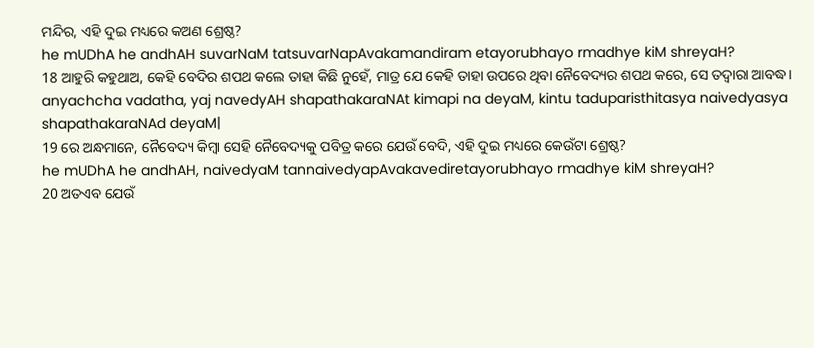ମନ୍ଦିର, ଏହି ଦୁଇ ମଧ୍ୟରେ କଅଣ ଶ୍ରେଷ୍ଠ?
he mUDhA he andhAH suvarNaM tatsuvarNapAvakamandiram etayorubhayo rmadhye kiM shreyaH?
18 ଆହୁରି କହୁଥାଅ, କେହି ବେଦିର ଶପଥ କଲେ ତାହା କିଛି ନୁହେଁ, ମାତ୍ର ଯେ କେହି ତାହା ଉପରେ ଥିବା ନୈବେଦ୍ୟର ଶପଥ କରେ, ସେ ତଦ୍ୱାରା ଆବଦ୍ଧ।
anyachcha vadatha, yaj navedyAH shapathakaraNAt kimapi na deyaM, kintu taduparisthitasya naivedyasya shapathakaraNAd deyaM|
19 ରେ ଅନ୍ଧମାନେ, ନୈବେଦ୍ୟ କିମ୍ବା ସେହି ନୈବେଦ୍ୟକୁ ପବିତ୍ର କରେ ଯେଉଁ ବେଦି, ଏହି ଦୁଇ ମଧ୍ୟରେ କେଉଁଟା ଶ୍ରେଷ୍ଠ?
he mUDhA he andhAH, naivedyaM tannaivedyapAvakavediretayorubhayo rmadhye kiM shreyaH?
20 ଅତଏବ ଯେଉଁ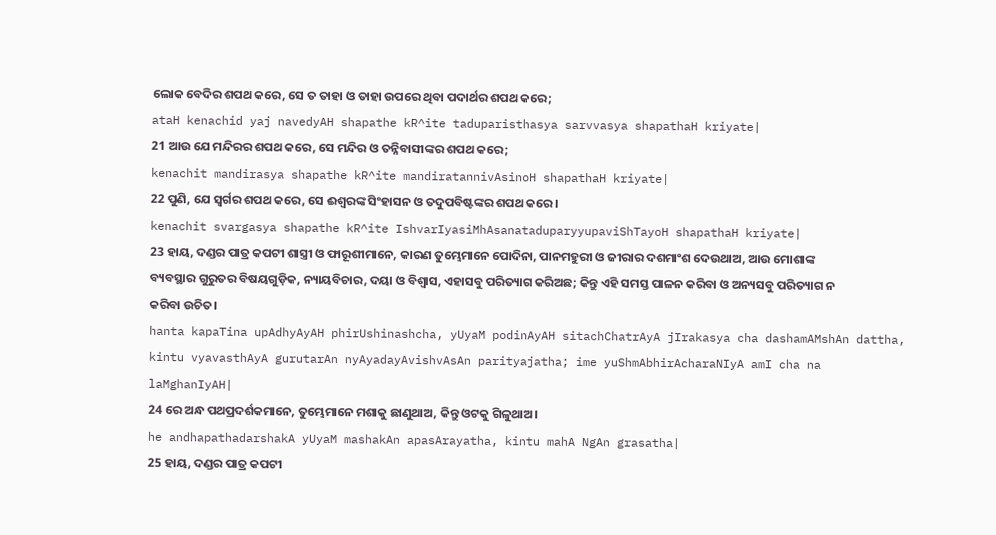ଲୋକ ବେଦିର ଶପଥ କରେ, ସେ ତ ତାହା ଓ ତାହା ଉପରେ ଥିବା ପଦାର୍ଥର ଶପଥ କରେ;
ataH kenachid yaj navedyAH shapathe kR^ite taduparisthasya sarvvasya shapathaH kriyate|
21 ଆଉ ଯେ ମନ୍ଦିରର ଶପଥ କରେ, ସେ ମନ୍ଦିର ଓ ତନ୍ନିବାସୀଙ୍କର ଶପଥ କରେ;
kenachit mandirasya shapathe kR^ite mandiratannivAsinoH shapathaH kriyate|
22 ପୁଣି, ଯେ ସ୍ୱର୍ଗର ଶପଥ କରେ, ସେ ଈଶ୍ବରଙ୍କ ସିଂହାସନ ଓ ତଦୁପବିଷ୍ଟଙ୍କର ଶପଥ କରେ।
kenachit svargasya shapathe kR^ite IshvarIyasiMhAsanataduparyyupaviShTayoH shapathaH kriyate|
23 ହାୟ, ଦଣ୍ଡର ପାତ୍ର କପଟୀ ଶାସ୍ତ୍ରୀ ଓ ଫାରୂଶୀମାନେ, କାରଣ ତୁମ୍ଭେମାନେ ପୋଦିନା, ପାନମହୁରୀ ଓ ଜୀରାର ଦଶମାଂଶ ଦେଉଥାଅ, ଆଉ ମୋଶାଙ୍କ ବ୍ୟବସ୍ଥାର ଗୁରୁତର ବିଷୟଗୁଡ଼ିକ, ନ୍ୟାୟବିଚାର, ଦୟା ଓ ବିଶ୍ୱାସ, ଏହାସବୁ ପରିତ୍ୟାଗ କରିଅଛ; କିନ୍ତୁ ଏହି ସମସ୍ତ ପାଳନ କରିବା ଓ ଅନ୍ୟସବୁ ପରିତ୍ୟାଗ ନ କରିବା ଉଚିତ।
hanta kapaTina upAdhyAyAH phirUshinashcha, yUyaM podinAyAH sitachChatrAyA jIrakasya cha dashamAMshAn dattha, kintu vyavasthAyA gurutarAn nyAyadayAvishvAsAn parityajatha; ime yuShmAbhirAcharaNIyA amI cha na laMghanIyAH|
24 ରେ ଅନ୍ଧ ପଥପ୍ରଦର୍ଶକମାନେ, ତୁମ୍ଭେମାନେ ମଶାକୁ ଛାଣୁଥାଅ, କିନ୍ତୁ ଓଟକୁ ଗିଳୁଥାଅ।
he andhapathadarshakA yUyaM mashakAn apasArayatha, kintu mahA NgAn grasatha|
25 ହାୟ, ଦଣ୍ଡର ପାତ୍ର କପଟୀ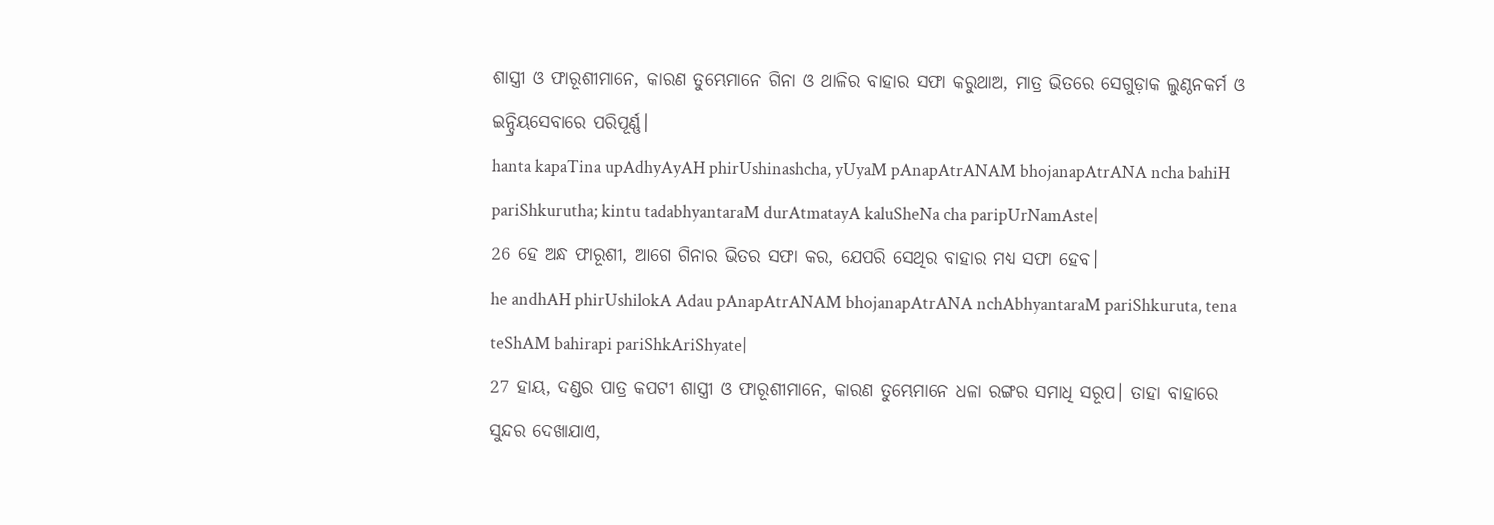ଶାସ୍ତ୍ରୀ ଓ ଫାରୂଶୀମାନେ, କାରଣ ତୁମ୍ଭେମାନେ ଗିନା ଓ ଥାଳିର ବାହାର ସଫା କରୁଥାଅ, ମାତ୍ର ଭିତରେ ସେଗୁଡ଼ାକ ଲୁଣ୍ଠନକର୍ମ ଓ ଇନ୍ଦ୍ରିୟସେବାରେ ପରିପୂର୍ଣ୍ଣ।
hanta kapaTina upAdhyAyAH phirUshinashcha, yUyaM pAnapAtrANAM bhojanapAtrANA ncha bahiH pariShkurutha; kintu tadabhyantaraM durAtmatayA kaluSheNa cha paripUrNamAste|
26 ହେ ଅନ୍ଧ ଫାରୂଶୀ, ଆଗେ ଗିନାର ଭିତର ସଫା କର, ଯେପରି ସେଥିର ବାହାର ମଧ୍ୟ ସଫା ହେବ।
he andhAH phirUshilokA Adau pAnapAtrANAM bhojanapAtrANA nchAbhyantaraM pariShkuruta, tena teShAM bahirapi pariShkAriShyate|
27 ହାୟ, ଦଣ୍ଡର ପାତ୍ର କପଟୀ ଶାସ୍ତ୍ରୀ ଓ ଫାରୂଶୀମାନେ, କାରଣ ତୁମ୍ଭେମାନେ ଧଳା ରଙ୍ଗର ସମାଧି ସରୂପ। ତାହା ବାହାରେ ସୁନ୍ଦର ଦେଖାଯାଏ,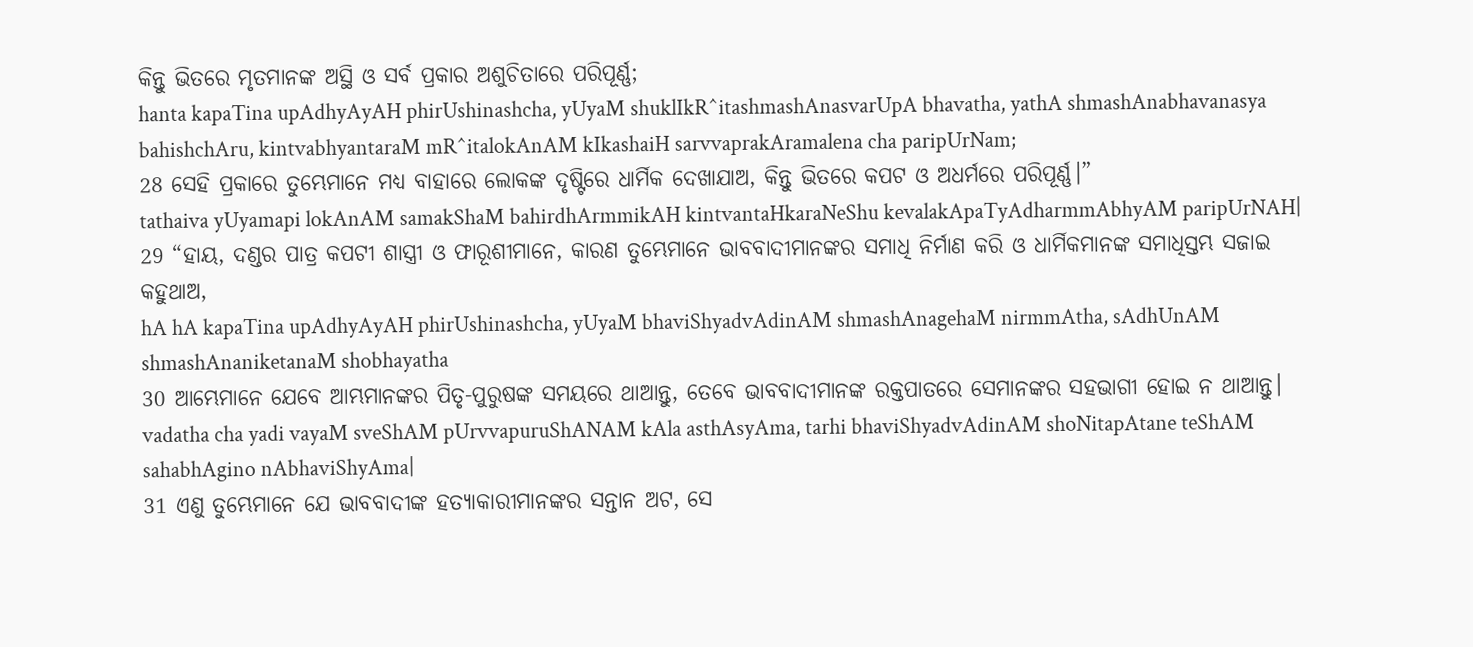କିନ୍ତୁ ଭିତରେ ମୃତମାନଙ୍କ ଅସ୍ଥି ଓ ସର୍ବ ପ୍ରକାର ଅଶୁଚିତାରେ ପରିପୂର୍ଣ୍ଣ;
hanta kapaTina upAdhyAyAH phirUshinashcha, yUyaM shuklIkR^itashmashAnasvarUpA bhavatha, yathA shmashAnabhavanasya bahishchAru, kintvabhyantaraM mR^italokAnAM kIkashaiH sarvvaprakAramalena cha paripUrNam;
28 ସେହି ପ୍ରକାରେ ତୁମ୍ଭେମାନେ ମଧ୍ୟ ବାହାରେ ଲୋକଙ୍କ ଦୃଷ୍ଟିରେ ଧାର୍ମିକ ଦେଖାଯାଅ, କିନ୍ତୁ ଭିତରେ କପଟ ଓ ଅଧର୍ମରେ ପରିପୂର୍ଣ୍ଣ।”
tathaiva yUyamapi lokAnAM samakShaM bahirdhArmmikAH kintvantaHkaraNeShu kevalakApaTyAdharmmAbhyAM paripUrNAH|
29 “ହାୟ, ଦଣ୍ଡର ପାତ୍ର କପଟୀ ଶାସ୍ତ୍ରୀ ଓ ଫାରୂଶୀମାନେ, କାରଣ ତୁମ୍ଭେମାନେ ଭାବବାଦୀମାନଙ୍କର ସମାଧି ନିର୍ମାଣ କରି ଓ ଧାର୍ମିକମାନଙ୍କ ସମାଧିସ୍ତମ୍ଭ ସଜାଇ କହୁଥାଅ,
hA hA kapaTina upAdhyAyAH phirUshinashcha, yUyaM bhaviShyadvAdinAM shmashAnagehaM nirmmAtha, sAdhUnAM shmashAnaniketanaM shobhayatha
30 ଆମ୍ଭେମାନେ ଯେବେ ଆମ୍ଭମାନଙ୍କର ପିତୃ-ପୁରୁଷଙ୍କ ସମୟରେ ଥାଆନ୍ତୁ, ତେବେ ଭାବବାଦୀମାନଙ୍କ ରକ୍ତପାତରେ ସେମାନଙ୍କର ସହଭାଗୀ ହୋଇ ନ ଥାଆନ୍ତୁ।
vadatha cha yadi vayaM sveShAM pUrvvapuruShANAM kAla asthAsyAma, tarhi bhaviShyadvAdinAM shoNitapAtane teShAM sahabhAgino nAbhaviShyAma|
31 ଏଣୁ ତୁମ୍ଭେମାନେ ଯେ ଭାବବାଦୀଙ୍କ ହତ୍ୟାକାରୀମାନଙ୍କର ସନ୍ତାନ ଅଟ, ସେ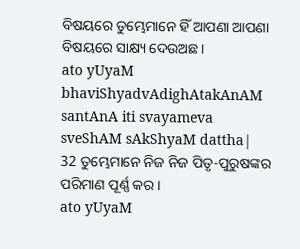ବିଷୟରେ ତୁମ୍ଭେମାନେ ହିଁ ଆପଣା ଆପଣା ବିଷୟରେ ସାକ୍ଷ୍ୟ ଦେଉଅଛ।
ato yUyaM bhaviShyadvAdighAtakAnAM santAnA iti svayameva sveShAM sAkShyaM dattha|
32 ତୁମ୍ଭେମାନେ ନିଜ ନିଜ ପିତୃ-ପୁରୁଷଙ୍କର ପରିମାଣ ପୂର୍ଣ୍ଣ କର।
ato yUyaM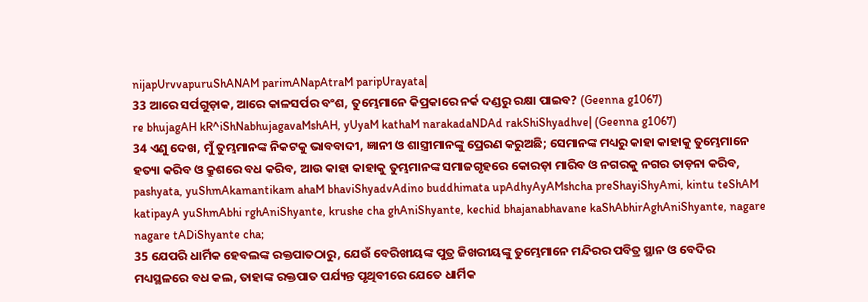nijapUrvvapuruShANAM parimANapAtraM paripUrayata|
33 ଆରେ ସର୍ପଗୁଡ଼ାକ, ଆରେ କାଳସର୍ପର ବଂଶ, ତୁମ୍ଭେମାନେ କିପ୍ରକାରେ ନର୍କ ଦଣ୍ଡରୁ ରକ୍ଷା ପାଇବ? (Geenna g1067)
re bhujagAH kR^iShNabhujagavaMshAH, yUyaM kathaM narakadaNDAd rakShiShyadhve| (Geenna g1067)
34 ଏଣୁ ଦେଖ, ମୁଁ ତୁମ୍ଭମାନଙ୍କ ନିକଟକୁ ଭାବବାଦୀ, ଜ୍ଞାନୀ ଓ ଶାସ୍ତ୍ରୀମାନଙ୍କୁ ପ୍ରେରଣ କରୁଅଛି; ସେମାନଙ୍କ ମଧ୍ୟରୁ କାହା କାହାକୁ ତୁମ୍ଭେମାନେ ହତ୍ୟା କରିବ ଓ କ୍ରୁଶରେ ବଧ କରିବ, ଆଉ କାହା କାହାକୁ ତୁମ୍ଭମାନଙ୍କ ସମାଜଗୃହରେ କୋରଡ଼ା ମାରିବ ଓ ନଗରକୁ ନଗର ତାଡ଼ନା କରିବ,
pashyata, yuShmAkamantikam ahaM bhaviShyadvAdino buddhimata upAdhyAyAMshcha preShayiShyAmi, kintu teShAM katipayA yuShmAbhi rghAniShyante, krushe cha ghAniShyante, kechid bhajanabhavane kaShAbhirAghAniShyante, nagare nagare tADiShyante cha;
35 ଯେପରି ଧାର୍ମିକ ହେବଲଙ୍କ ରକ୍ତପାତଠାରୁ, ଯେଉଁ ବେରିଖୀୟଙ୍କ ପୁତ୍ର ଜିଖରୀୟଙ୍କୁ ତୁମ୍ଭେମାନେ ମନ୍ଦିରର ପବିତ୍ର ସ୍ଥାନ ଓ ବେଦିର ମଧ୍ୟସ୍ଥଳରେ ବଧ କଲ, ତାହାଙ୍କ ରକ୍ତପାତ ପର୍ଯ୍ୟନ୍ତ ପୃଥିବୀରେ ଯେତେ ଧାର୍ମିକ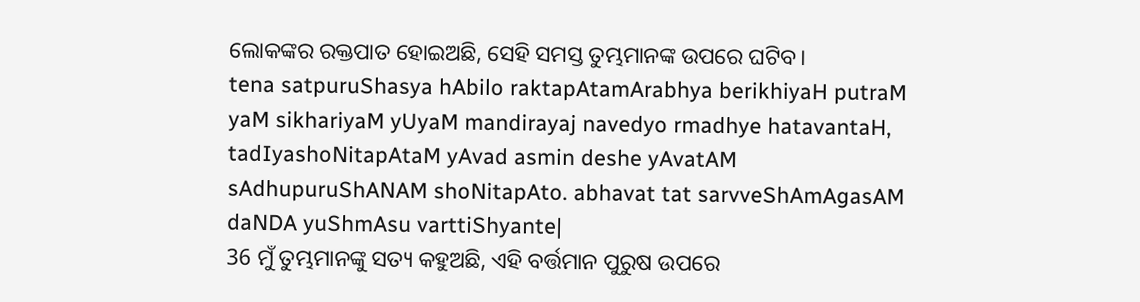ଲୋକଙ୍କର ରକ୍ତପାତ ହୋଇଅଛି, ସେହି ସମସ୍ତ ତୁମ୍ଭମାନଙ୍କ ଉପରେ ଘଟିବ।
tena satpuruShasya hAbilo raktapAtamArabhya berikhiyaH putraM yaM sikhariyaM yUyaM mandirayaj navedyo rmadhye hatavantaH, tadIyashoNitapAtaM yAvad asmin deshe yAvatAM sAdhupuruShANAM shoNitapAto. abhavat tat sarvveShAmAgasAM daNDA yuShmAsu varttiShyante|
36 ମୁଁ ତୁମ୍ଭମାନଙ୍କୁ ସତ୍ୟ କହୁଅଛି, ଏହି ବର୍ତ୍ତମାନ ପୁରୁଷ ଉପରେ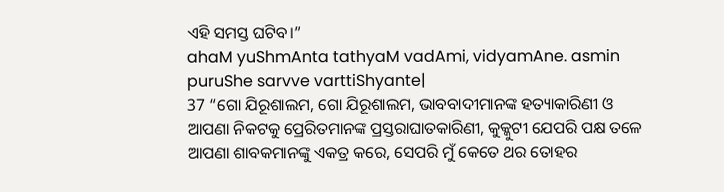ଏହି ସମସ୍ତ ଘଟିବ।”
ahaM yuShmAnta tathyaM vadAmi, vidyamAne. asmin puruShe sarvve varttiShyante|
37 “ଗୋ ଯିରୂଶାଲମ, ଗୋ ଯିରୂଶାଲମ, ଭାବବାଦୀମାନଙ୍କ ହତ୍ୟାକାରିଣୀ ଓ ଆପଣା ନିକଟକୁ ପ୍ରେରିତମାନଙ୍କ ପ୍ରସ୍ତରାଘାତକାରିଣୀ, କୁକ୍କୁଟୀ ଯେପରି ପକ୍ଷ ତଳେ ଆପଣା ଶାବକମାନଙ୍କୁ ଏକତ୍ର କରେ, ସେପରି ମୁଁ କେତେ ଥର ତୋହର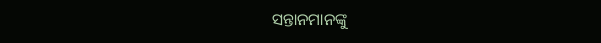ସନ୍ତାନମାନଙ୍କୁ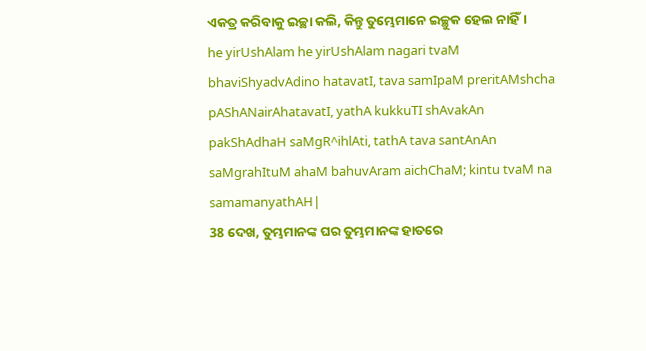ଏକତ୍ର କରିବାକୁ ଇଚ୍ଛା କଲି, କିନ୍ତୁ ତୁମ୍ଭେମାନେ ଇଚ୍ଛୁକ ହେଲ ନାହିଁ।
he yirUshAlam he yirUshAlam nagari tvaM bhaviShyadvAdino hatavatI, tava samIpaM preritAMshcha pAShANairAhatavatI, yathA kukkuTI shAvakAn pakShAdhaH saMgR^ihlAti, tathA tava santAnAn saMgrahItuM ahaM bahuvAram aichChaM; kintu tvaM na samamanyathAH|
38 ଦେଖ, ତୁମ୍ଭମାନଙ୍କ ଘର ତୁମ୍ଭମାନଙ୍କ ହାତରେ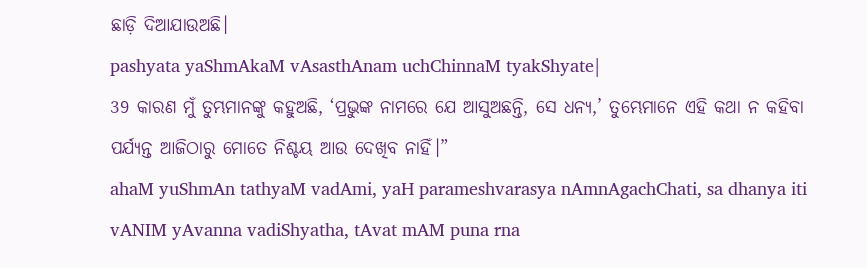ଛାଡ଼ି ଦିଆଯାଉଅଛି।
pashyata yaShmAkaM vAsasthAnam uchChinnaM tyakShyate|
39 କାରଣ ମୁଁ ତୁମ୍ଭମାନଙ୍କୁ କହୁଅଛି, ‘ପ୍ରଭୁଙ୍କ ନାମରେ ଯେ ଆସୁଅଛନ୍ତି, ସେ ଧନ୍ୟ,’ ତୁମ୍ଭେମାନେ ଏହି କଥା ନ କହିବା ପର୍ଯ୍ୟନ୍ତ ଆଜିଠାରୁ ମୋତେ ନିଶ୍ଚୟ ଆଉ ଦେଖିବ ନାହିଁ।”
ahaM yuShmAn tathyaM vadAmi, yaH parameshvarasya nAmnAgachChati, sa dhanya iti vANIM yAvanna vadiShyatha, tAvat mAM puna rna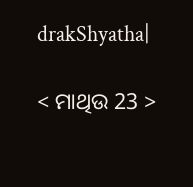drakShyatha|

< ମାଥିଉ 23 >